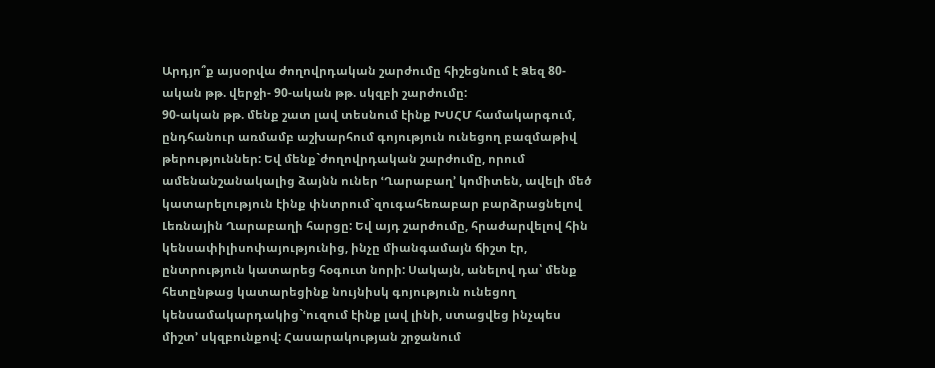Արդյո՞ք այսօրվա ժողովրդական շարժումը հիշեցնում է Ձեզ 80-ական թթ. վերջի- 90-ական թթ. սկզբի շարժումը:
90-ական թթ. մենք շատ լավ տեսնում էինք ԽՍՀՄ համակարգում, ընդհանուր առմամբ աշխարհում գոյություն ունեցող բազմաթիվ թերություններ: Եվ մենք`ժողովրդական շարժումը, որում ամենանշանակալից ձայնն ուներ ՙՂարաբաղ՚ կոմիտեն, ավելի մեծ կատարելություն էինք փնտրում`զուգահեռաբար բարձրացնելով Լեռնային Ղարաբաղի հարցը: Եվ այդ շարժումը, հրաժարվելով հին կենսափիլիսոփայությունից, ինչը միանգամայն ճիշտ էր, ընտրություն կատարեց հօգուտ նորի: Սակայն, անելով դա՝ մենք հետընթաց կատարեցինք նույնիսկ գոյություն ունեցող կենսամակարդակից`ՙուզում էինք լավ լինի, ստացվեց ինչպես միշտ՚ սկզբունքով: Հասարակության շրջանում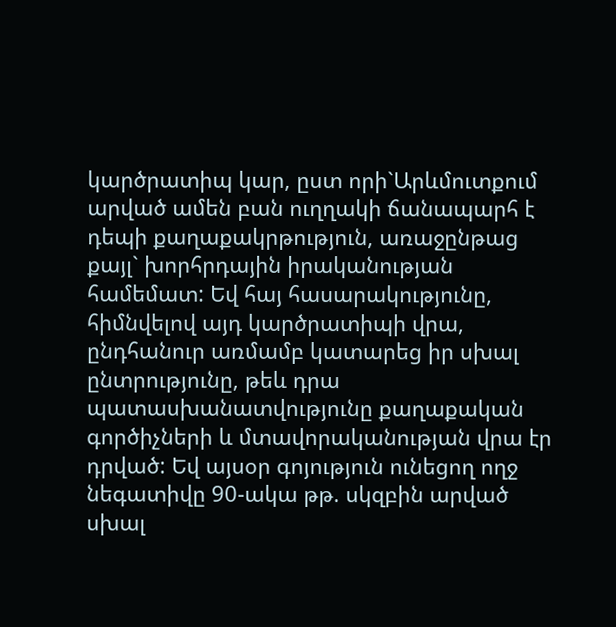կարծրատիպ կար, ըստ որի`Արևմուտքում արված ամեն բան ուղղակի ճանապարհ է դեպի քաղաքակրթություն, առաջընթաց քայլ` խորհրդային իրականության համեմատ: Եվ հայ հասարակությունը, հիմնվելով այդ կարծրատիպի վրա, ընդհանուր առմամբ կատարեց իր սխալ ընտրությունը, թեև դրա պատասխանատվությունը քաղաքական գործիչների և մտավորականության վրա էր դրված: Եվ այսօր գոյություն ունեցող ողջ նեգատիվը 90-ակա թթ. սկզբին արված սխալ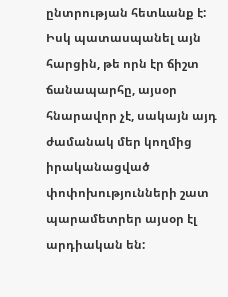ընտրության հետևանք է: Իսկ պատասպանել այն հարցին, թե որն էր ճիշտ ճանապարհը, այսօր հնարավոր չէ, սակայն այդ ժամանակ մեր կողմից իրականացված փոփոխությունների շատ պարամետրեր այսօր էլ արդիական են: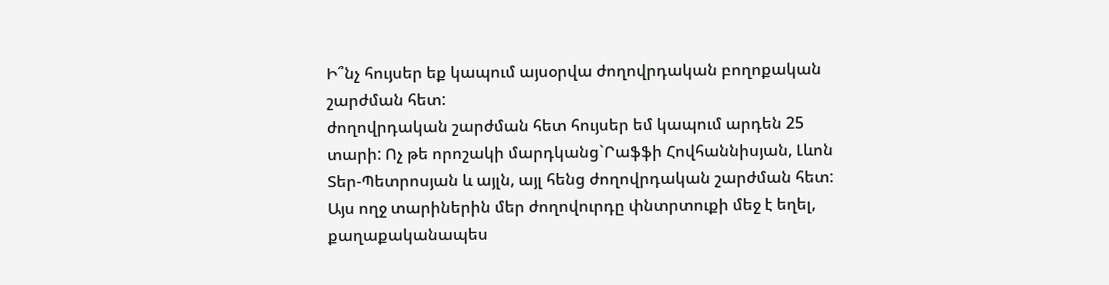Ի՞նչ հույսեր եք կապում այսօրվա ժողովրդական բողոքական շարժման հետ:
ժողովրդական շարժման հետ հույսեր եմ կապում արդեն 25 տարի: Ոչ թե որոշակի մարդկանց`Րաֆֆի Հովհաննիսյան, Լևոն Տեր-Պետրոսյան և այլն, այլ հենց ժողովրդական շարժման հետ: Այս ողջ տարիներին մեր ժողովուրդը փնտրտուքի մեջ է եղել, քաղաքականապես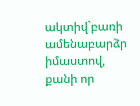ակտիվ`բառի ամենաբարձր իմաստով, քանի որ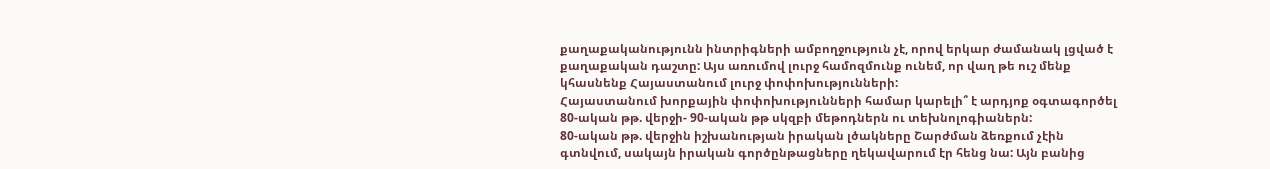քաղաքականությունն ինտրիգների ամբողջություն չէ, որով երկար ժամանակ լցված է քաղաքական դաշտը: Այս առումով լուրջ համոզմունք ունեմ, որ վաղ թե ուշ մենք կհասնենք Հայաստանում լուրջ փոփոխությունների:
Հայաստանում խորքային փոփոխությունների համար կարելի՞ է արդյոք օգտագործել 80-ական թթ. վերջի- 90-ական թթ սկզբի մեթոդներն ու տեխնոլոգիաներն:
80-ական թթ. վերջին իշխանության իրական լծակները Շարժման ձեռքում չէին գտնվում, սակայն իրական գործընթացները ղեկավարում էր հենց նա: Այն բանից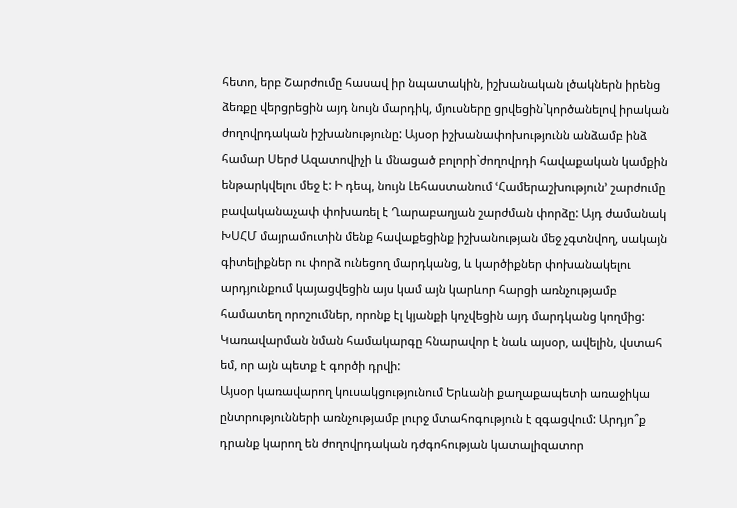հետո, երբ Շարժումը հասավ իր նպատակին, իշխանական լծակներն իրենց ձեռքը վերցրեցին այդ նույն մարդիկ, մյուսները ցրվեցին`կործանելով իրական ժողովրդական իշխանությունը: Այսօր իշխանափոխությունն անձամբ ինձ համար Սերժ Ազատովիչի և մնացած բոլորի`ժողովրդի հավաքական կամքին ենթարկվելու մեջ է: Ի դեպ, նույն Լեհաստանում ՙՀամերաշխություն՚ շարժումը բավականաչափ փոխառել է Ղարաբաղյան շարժման փորձը: Այդ ժամանակ ԽՍՀՄ մայրամուտին մենք հավաքեցինք իշխանության մեջ չգտնվող, սակայն գիտելիքներ ու փորձ ունեցող մարդկանց, և կարծիքներ փոխանակելու արդյունքում կայացվեցին այս կամ այն կարևոր հարցի առնչությամբ համատեղ որոշումներ, որոնք էլ կյանքի կոչվեցին այդ մարդկանց կողմից: Կառավարման նման համակարգը հնարավոր է նաև այսօր, ավելին, վստահ եմ, որ այն պետք է գործի դրվի:
Այսօր կառավարող կուսակցությունում Երևանի քաղաքապետի առաջիկա ընտրությունների առնչությամբ լուրջ մտահոգություն է զգացվում: Արդյո՞ք դրանք կարող են ժողովրդական դժգոհության կատալիզատոր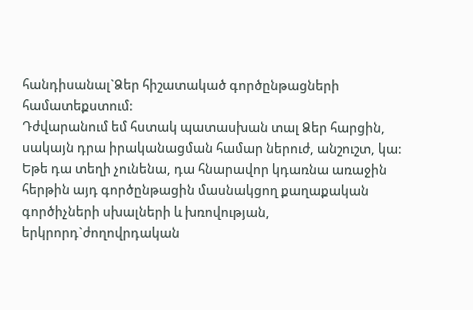հանդիսանալ`Ձեր հիշատակած գործընթացների համատեքստում:
Դժվարանում եմ հստակ պատասխան տալ Ձեր հարցին, սակայն դրա իրականացման համար ներուժ, անշուշտ, կա: Եթե դա տեղի չունենա, դա հնարավոր կդառնա առաջին հերթին այդ գործընթացին մասնակցող քաղաքական գործիչների սխալների և խռովության, երկրորդ`ժողովրդական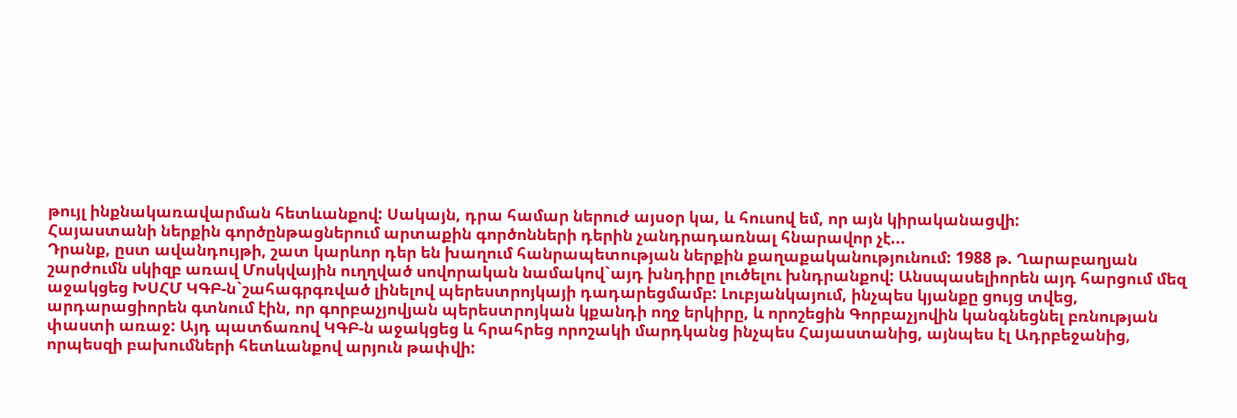թույլ ինքնակառավարման հետևանքով: Սակայն, դրա համար ներուժ այսօր կա, և հուսով եմ, որ այն կիրականացվի:
Հայաստանի ներքին գործընթացներում արտաքին գործոնների դերին չանդրադառնալ հնարավոր չէ...
Դրանք, ըստ ավանդույթի, շատ կարևոր դեր են խաղում հանրապետության ներքին քաղաքականությունում: 1988 թ. Ղարաբաղյան շարժումն սկիզբ առավ Մոսկվային ուղղված սովորական նամակով`այդ խնդիրը լուծելու խնդրանքով: Անսպասելիորեն այդ հարցում մեզ աջակցեց ԽՍՀՄ ԿԳԲ-ն`շահագրգռված լինելով պերեստրոյկայի դադարեցմամբ: Լուբյանկայում, ինչպես կյանքը ցույց տվեց, արդարացիորեն գտնում էին, որ գորբաչյովյան պերեստրոյկան կքանդի ողջ երկիրը, և որոշեցին Գորբաչյովին կանգնեցնել բռնության փաստի առաջ: Այդ պատճառով ԿԳԲ-ն աջակցեց և հրահրեց որոշակի մարդկանց ինչպես Հայաստանից, այնպես էլ Ադրբեջանից, որպեսզի բախումների հետևանքով արյուն թափվի: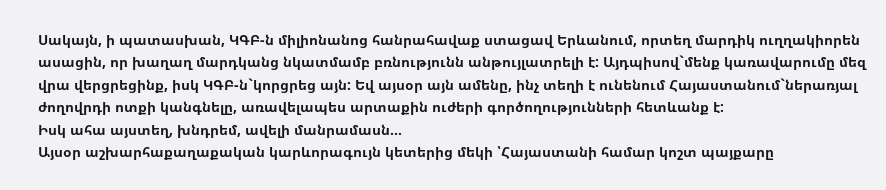Սակայն, ի պատասխան, ԿԳԲ-ն միլիոնանոց հանրահավաք ստացավ Երևանում, որտեղ մարդիկ ուղղակիորեն ասացին, որ խաղաղ մարդկանց նկատմամբ բռնությունն անթույլատրելի է: Այդպիսով`մենք կառավարումը մեզ վրա վերցրեցինք, իսկ ԿԳԲ-ն`կորցրեց այն: Եվ այսօր այն ամենը, ինչ տեղի է ունենում Հայաստանում`ներառյալ ժողովրդի ոտքի կանգնելը, առավելապես արտաքին ուժերի գործողությունների հետևանք է:
Իսկ ահա այստեղ, խնդրեմ, ավելի մանրամասն...
Այսօր աշխարհաքաղաքական կարևորագույն կետերից մեկի ՝Հայաստանի համար կոշտ պայքարը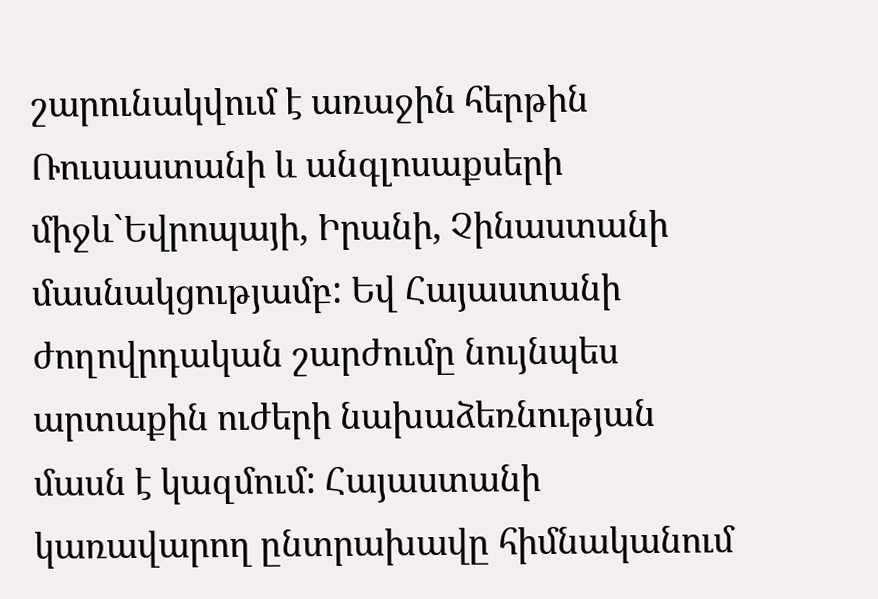շարունակվում է առաջին հերթին Ռուսաստանի և անգլոսաքսերի միջև`Եվրոպայի, Իրանի, Չինաստանի մասնակցությամբ: Եվ Հայաստանի ժողովրդական շարժումը նույնպես արտաքին ուժերի նախաձեռնության մասն է կազմում: Հայաստանի կառավարող ընտրախավը հիմնականում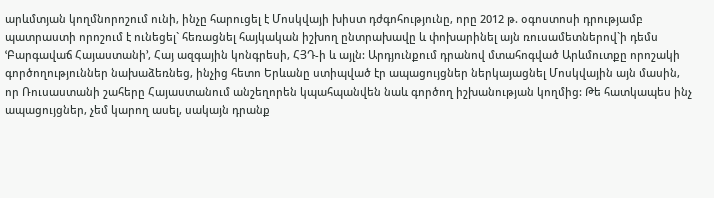արևմտյան կողմնորոշում ունի, ինչը հարուցել է Մոսկվայի խիստ դժգոհությունը, որը 2012 թ. օգոստոսի դրությամբ պատրաստի որոշում է ունեցել` հեռացնել հայկական իշխող ընտրախավը և փոխարինել այն ռուսամետներով`ի դեմս ՙԲարգավաճ Հայաստանի՚, Հայ ազգային կոնգրեսի, ՀՅԴ-ի և այլն: Արդյունքում դրանով մտահոգված Արևմուտքը որոշակի գործողություններ նախաձեռնեց, ինչից հետո Երևանը ստիպված էր ապացույցներ ներկայացնել Մոսկվային այն մասին, որ Ռուսաստանի շահերը Հայաստանում անշեղորեն կպահպանվեն նաև գործող իշխանության կողմից: Թե հատկապես ինչ ապացույցներ, չեմ կարող ասել, սակայն դրանք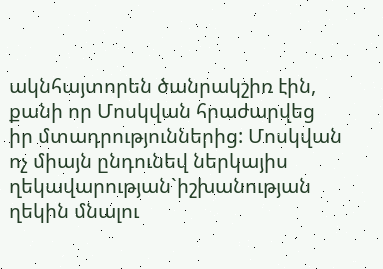ակնհայտորեն ծանրակշիռ էին, քանի որ Մոսկվան հրաժարվեց իր մտադրություններից: Մոսկվան ոչ միայն ընդունեվ ներկայիս ղեկավարության`իշխանության ղեկին մնալու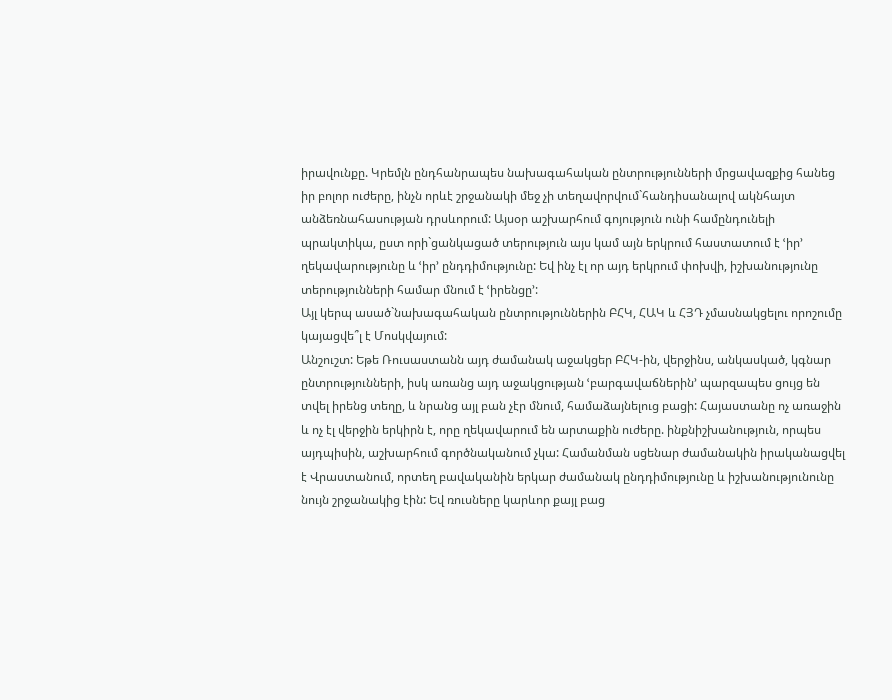իրավունքը. Կրեմլն ընդհանրապես նախագահական ընտրությունների մրցավազքից հանեց իր բոլոր ուժերը, ինչն որևէ շրջանակի մեջ չի տեղավորվում`հանդիսանալով ակնհայտ անձեռնահասության դրսևորում: Այսօր աշխարհում գոյություն ունի համընդունելի պրակտիկա, ըստ որի`ցանկացած տերություն այս կամ այն երկրում հաստատում է ՙիր՚ ղեկավարությունը և ՙիր՚ ընդդիմությունը: Եվ ինչ էլ որ այդ երկրում փոխվի, իշխանությունը տերությունների համար մնում է ՙիրենցը՚:
Այլ կերպ ասած`նախագահական ընտրություններին ԲՀԿ, ՀԱԿ և ՀՅԴ չմասնակցելու որոշումը կայացվե՞լ է Մոսկվայում:
Անշուշտ: Եթե Ռուսաստանն այդ ժամանակ աջակցեր ԲՀԿ-ին, վերջինս, անկասկած, կգնար ընտրությունների, իսկ առանց այդ աջակցության ՙբարգավաճներին՚ պարզապես ցույց են տվել իրենց տեղը, և նրանց այլ բան չէր մնում, համաձայնելուց բացի: Հայաստանը ոչ առաջին և ոչ էլ վերջին երկիրն է, որը ղեկավարում են արտաքին ուժերը. ինքնիշխանություն, որպես այդպիսին, աշխարհում գործնականում չկա: Համանման սցենար ժամանակին իրականացվել է Վրաստանում, որտեղ բավականին երկար ժամանակ ընդդիմությունը և իշխանությունունը նույն շրջանակից էին: Եվ ռուսները կարևոր քայլ բաց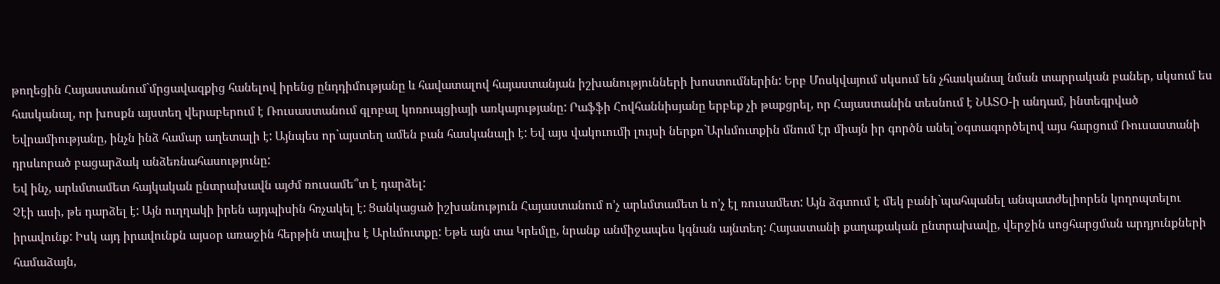թողեցին Հայաստանում`մրցավազքից հանելով իրենց ընդդիմությանը և հավատալով հայաստանյան իշխանությունների խոստումներին: Երբ Մոսկվայում սկսում են չհասկանալ նման տարրական բաներ, սկսում ես հասկանալ, որ խոսքն այստեղ վերաբերում է Ռուսաստանում գլոբալ կոռուպցիայի առկայությանը: Րաֆֆի Հովհաննիսյանը երբեք չի թաքցրել, որ Հայաստանին տեսնում է ՆԱՏՕ-ի անդամ, ինտեգրված Եվրամիությանը, ինչն ինձ համար աղետալի է: Այնպես որ`այստեղ ամեն բան հասկանալի է: Եվ այս վակուումի լույսի ներքո`Արևմուտքին մնում էր միայն իր գործն անել`օգտագործելով այս հարցում Ռուսաստանի դրսևորած բացարձակ անձեռնահասությունը:
Եվ ինչ, արևմտամետ հայկական ընտրախավն այժմ ռուսամե՞տ է դարձել:
Չէի ասի, թե դարձել է: Այն ուղղակի իրեն այդպիսին հռչակել է: Ցանկացած իշխանություն Հայաստանում ո’չ արևմտամետ և ո’չ էլ ռուսամետ: Այն ձգտում է մեկ բանի`պահպանել անպատժելիորեն կողոպտելու իրավունք: Իսկ այդ իրավունքն այսօր առաջին հերթին տալիս է Արևմուտքը: Եթե այն տա Կրեմլը, նրանք անմիջապես կգնան այնտեղ: Հայաստանի քաղաքական ընտրախավը, վերջին սոցհարցման արդյունքների համաձայն,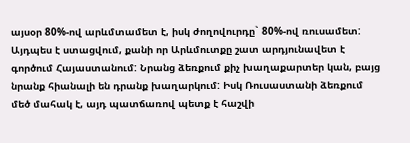այսօր 80%-ով արևմտամետ է, իսկ ժողովուրդը` 80%-ով ռուսամետ: Այդպես է ստացվում, քանի որ Արևմուտքը շատ արդյունավետ է գործում Հայաստանում: Նրանց ձեռքում քիչ խաղաքարտեր կան, բայց նրանք հիանալի են դրանք խաղարկում: Իսկ Ռուսաստանի ձեռքում մեծ մահակ է, այդ պատճառով պետք է հաշվի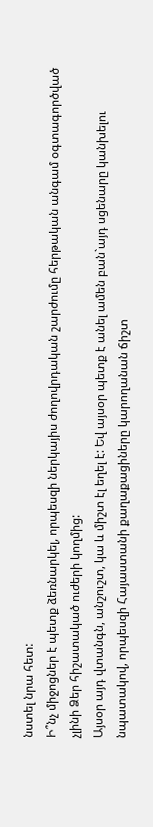նստել նրա հետ:
Ի՞նչ միջոցներ է պետք ձեռնարկել, որպեսզի ներկայիս ժողովրդական շարժումը հերթական անգամ օգտագործված չլինի Ձեր հիշատակած ուժերի կողմից:
Այսօր այդ վտանգն, անշուշտ, կա և միշտ էլ եղել է: Եվ այսօր պետք է անել ամեն բան`այդ սցենարը կանխելու նպատակով, որպեսզի Հայաստանի քաղաքացիները կարողանան ճիշտ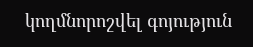կողմնորոշվել գոյություն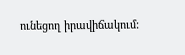ունեցող իրավիճակում: